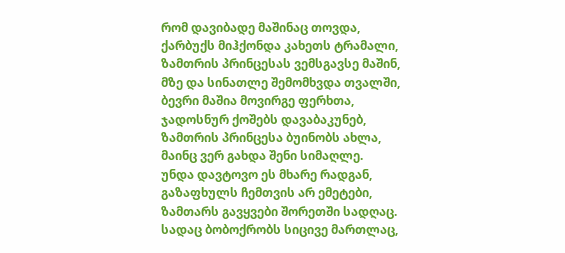რომ დავიბადე მაშინაც თოვდა,
ქარბუქს მიჰქონდა კახეთს ტრამალი,
ზამთრის პრინცესას ვემსგავსე მაშინ,
მზე და სინათლე შემომხვდა თვალში,
ბევრი მაშია მოვირგე ფერხთა,
ჯადოსნურ ქოშებს დავაბაკუნებ,
ზამთრის პრინცესა ბუინობს ახლა,
მაინც ვერ გახდა შენი სიმაღლე.
უნდა დავტოვო ეს მხარე რადგან,
გაზაფხულს ჩემთვის არ ემეტები,
ზამთარს გავყვები შორეთში სადღაც.
სადაც ბობოქრობს სიცივე მართლაც,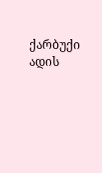ქარბუქი ადის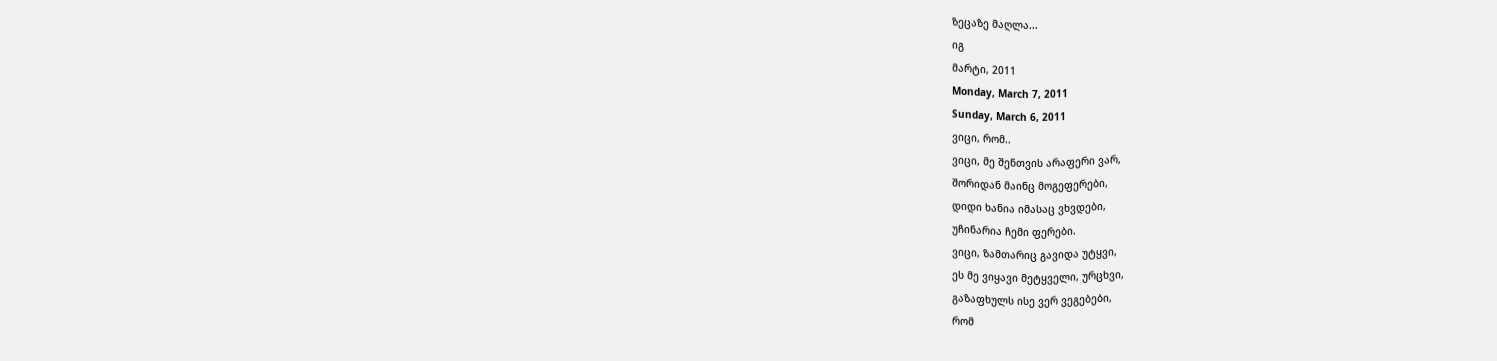ზეცაზე მაღლა...
იგ
მარტი, 2011
Monday, March 7, 2011
Sunday, March 6, 2011
ვიცი, რომ..
ვიცი, მე შენთვის არაფერი ვარ,
შორიდან მაინც მოგეფერები,
დიდი ხანია იმასაც ვხვდები,
უჩინარია ჩემი ფერები.
ვიცი, ზამთარიც გავიდა უტყვი,
ეს მე ვიყავი მეტყველი, ურცხვი,
გაზაფხულს ისე ვერ ვეგებები,
რომ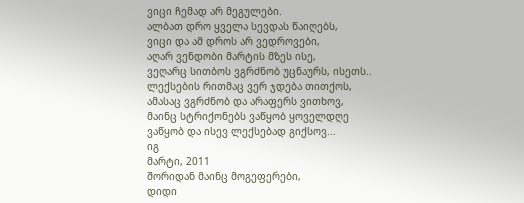ვიცი ჩემად არ მეგულები.
ალბათ დრო ყველა სევდას წაიღებს,
ვიცი და ამ დროს არ ვედროვები,
აღარ ვენდობი მარტის მზეს ისე,
ვეღარც სითბოს ვგრძნობ უცნაურს, ისეთს..
ლექსების რითმაც ვერ ჯდება თითქოს,
ამასაც ვგრძნობ და არაფერს ვითხოვ,
მაინც სტრიქონებს ვაწყობ ყოველდღე
ვაწყობ და ისევ ლექსებად გიქსოვ...
იგ
მარტი, 2011
შორიდან მაინც მოგეფერები,
დიდი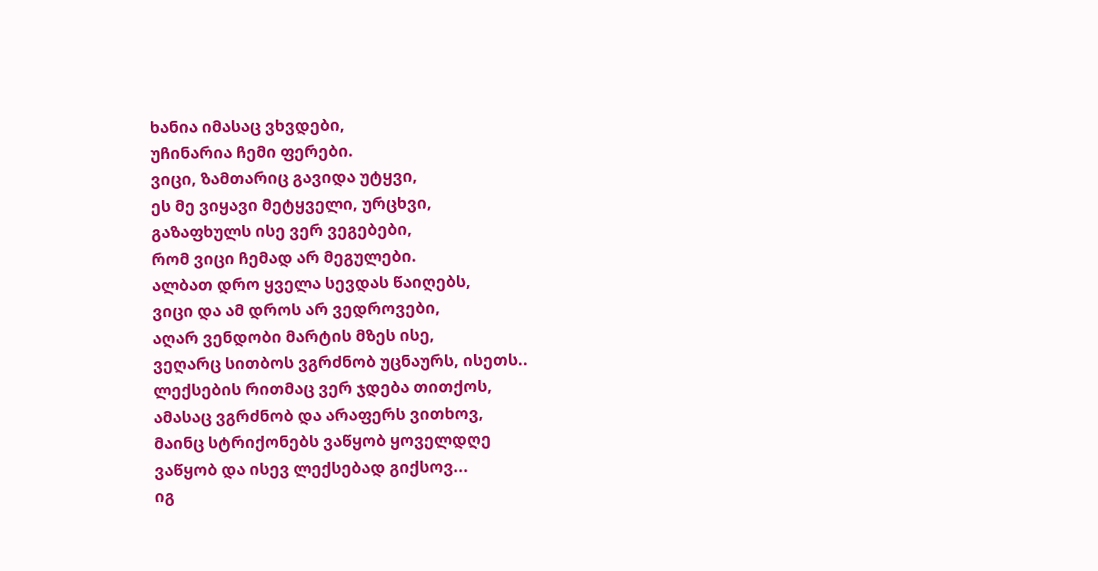ხანია იმასაც ვხვდები,
უჩინარია ჩემი ფერები.
ვიცი, ზამთარიც გავიდა უტყვი,
ეს მე ვიყავი მეტყველი, ურცხვი,
გაზაფხულს ისე ვერ ვეგებები,
რომ ვიცი ჩემად არ მეგულები.
ალბათ დრო ყველა სევდას წაიღებს,
ვიცი და ამ დროს არ ვედროვები,
აღარ ვენდობი მარტის მზეს ისე,
ვეღარც სითბოს ვგრძნობ უცნაურს, ისეთს..
ლექსების რითმაც ვერ ჯდება თითქოს,
ამასაც ვგრძნობ და არაფერს ვითხოვ,
მაინც სტრიქონებს ვაწყობ ყოველდღე
ვაწყობ და ისევ ლექსებად გიქსოვ...
იგ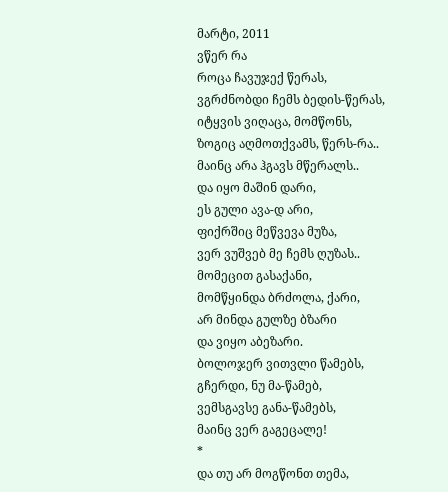მარტი, 2011
ვწერ რა
როცა ჩავუჯექ წერას,
ვგრძნობდი ჩემს ბედის-წერას,
იტყვის ვიღაცა, მომწონს,
ზოგიც აღმოთქვამს, წერს-რა..
მაინც არა ჰგავს მწერალს..
და იყო მაშინ დარი,
ეს გული ავა-დ არი,
ფიქრშიც მეწვევა მუზა,
ვერ ვუშვებ მე ჩემს ღუზას..
მომეცით გასაქანი,
მომწყინდა ბრძოლა, ქარი,
არ მინდა გულზე ბზარი
და ვიყო აბეზარი.
ბოლოჯერ ვითვლი წამებს,
გჩერდი, ნუ მა-წამებ,
ვემსგავსე განა-წამებს,
მაინც ვერ გაგეცალე!
*
და თუ არ მოგწონთ თემა,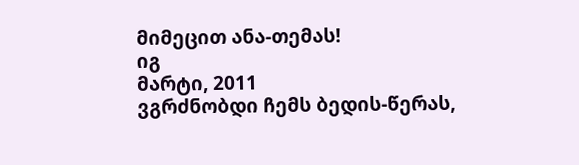მიმეცით ანა-თემას!
იგ
მარტი, 2011
ვგრძნობდი ჩემს ბედის-წერას,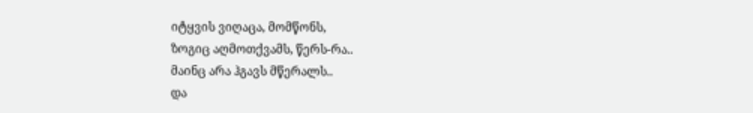იტყვის ვიღაცა, მომწონს,
ზოგიც აღმოთქვამს, წერს-რა..
მაინც არა ჰგავს მწერალს..
და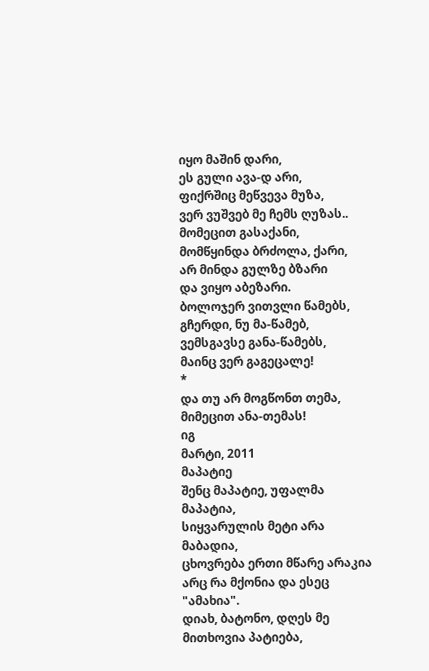იყო მაშინ დარი,
ეს გული ავა-დ არი,
ფიქრშიც მეწვევა მუზა,
ვერ ვუშვებ მე ჩემს ღუზას..
მომეცით გასაქანი,
მომწყინდა ბრძოლა, ქარი,
არ მინდა გულზე ბზარი
და ვიყო აბეზარი.
ბოლოჯერ ვითვლი წამებს,
გჩერდი, ნუ მა-წამებ,
ვემსგავსე განა-წამებს,
მაინც ვერ გაგეცალე!
*
და თუ არ მოგწონთ თემა,
მიმეცით ანა-თემას!
იგ
მარტი, 2011
მაპატიე
შენც მაპატიე, უფალმა მაპატია,
სიყვარულის მეტი არა მაბადია,
ცხოვრება ერთი მწარე არაკია
არც რა მქონია და ესეც "ამახია".
დიახ, ბატონო, დღეს მე
მითხოვია პატიება,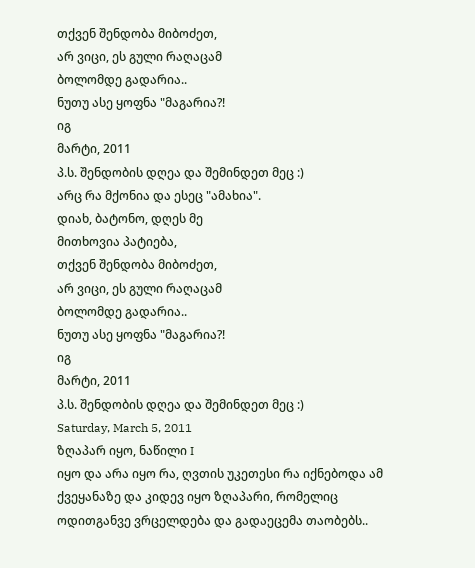თქვენ შენდობა მიბოძეთ,
არ ვიცი, ეს გული რაღაცამ
ბოლომდე გადარია..
ნუთუ ასე ყოფნა "მაგარია?!
იგ
მარტი, 2011
პ.ს. შენდობის დღეა და შემინდეთ მეც :)
არც რა მქონია და ესეც "ამახია".
დიახ, ბატონო, დღეს მე
მითხოვია პატიება,
თქვენ შენდობა მიბოძეთ,
არ ვიცი, ეს გული რაღაცამ
ბოლომდე გადარია..
ნუთუ ასე ყოფნა "მაგარია?!
იგ
მარტი, 2011
პ.ს. შენდობის დღეა და შემინდეთ მეც :)
Saturday, March 5, 2011
ზღაპარ იყო, ნაწილი I
იყო და არა იყო რა, ღვთის უკეთესი რა იქნებოდა ამ ქვეყანაზე და კიდევ იყო ზღაპარი, რომელიც ოდითგანვე ვრცელდება და გადაეცემა თაობებს..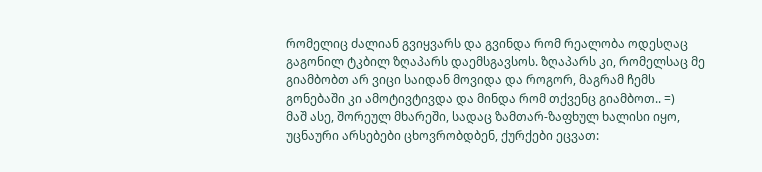რომელიც ძალიან გვიყვარს და გვინდა რომ რეალობა ოდესღაც გაგონილ ტკბილ ზღაპარს დაემსგავსოს. ზღაპარს კი, რომელსაც მე გიამბობთ არ ვიცი საიდან მოვიდა და როგორ, მაგრამ ჩემს გონებაში კი ამოტივტივდა და მინდა რომ თქვენც გიამბოთ.. =)
მაშ ასე, შორეულ მხარეში, სადაც ზამთარ-ზაფხულ ხალისი იყო, უცნაური არსებები ცხოვრობდბენ, ქურქები ეცვათ: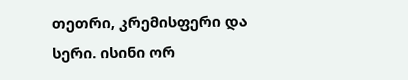თეთრი, კრემისფერი და სერი. ისინი ორ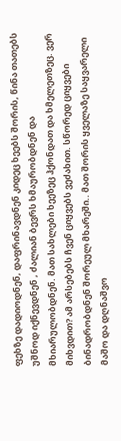ფეხზე დადიოდნენ, დაფრინავდნენ კიდეც ხეებს შორის, წინა თათებს უშნოდ იქნევდნენ , ძალიან ბევრს ხმაურობდნენ და მხიარულობდნენ. მათ სახლები ხეეზეც ჰქონდათ და ხმელეთზეც. ვერ მიხვდით? ამ არსებებს ჩვენ ციყვებს ვეძახით. სწორედ ციყვები ბინადრობდნენ შორეულ მხარეში.. მათ შორის ყველაზე საყვარელი მაშო და დღნაშვო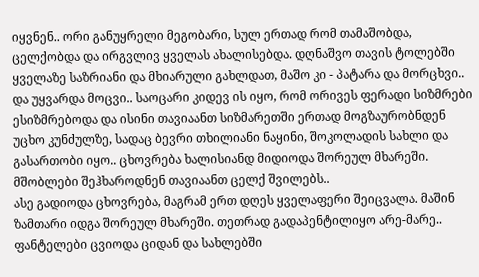იყვნენ.. ორი განუყრელი მეგობარი, სულ ერთად რომ თამაშობდა, ცელქობდა და ირგვლივ ყველას ახალისებდა. დღნაშვო თავის ტოლებში ყველაზე საზრიანი და მხიარული გახლდათ, მაშო კი - პატარა და მორცხვი.. და უყვარდა მოცვი.. საოცარი კიდევ ის იყო, რომ ორივეს ფერადი სიზმრები ესიზმრებოდა და ისინი თავიაანთ სიზმარეთში ერთად მოგზაურობნდენ უცხო კუნძულზე, სადაც ბევრი თხილიანი ნაყინი, შოკოლადის სახლი და გასართობი იყო.. ცხოვრება ხალისიანდ მიდიოდა შორეულ მხარეში. მშობლები შეჰხაროდნენ თავიაანთ ცელქ შვილებს..
ასე გადიოდა ცხოვრება, მაგრამ ერთ დღეს ყველაფერი შეიცვალა. მაშინ ზამთარი იდგა შორეულ მხარეში. თეთრად გადაპენტილიყო არე-მარე.. ფანტელები ცვიოდა ციდან და სახლებში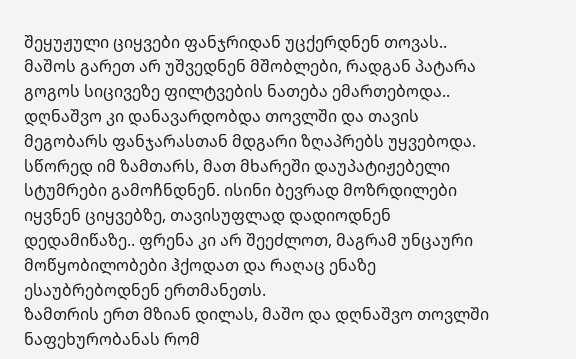შეყუჟული ციყვები ფანჯრიდან უცქერდნენ თოვას..
მაშოს გარეთ არ უშვედნენ მშობლები, რადგან პატარა გოგოს სიცივეზე ფილტვების ნათება ემართებოდა.. დღნაშვო კი დანავარდობდა თოვლში და თავის მეგობარს ფანჯარასთან მდგარი ზღაპრებს უყვებოდა. სწორედ იმ ზამთარს, მათ მხარეში დაუპატიჟებელი სტუმრები გამოჩნდნენ. ისინი ბევრად მოზრდილები იყვნენ ციყვებზე, თავისუფლად დადიოდნენ დედამიწაზე.. ფრენა კი არ შეეძლოთ, მაგრამ უნცაური მოწყობილობები ჰქოდათ და რაღაც ენაზე ესაუბრებოდნენ ერთმანეთს.
ზამთრის ერთ მზიან დილას, მაშო და დღნაშვო თოვლში ნაფეხურობანას რომ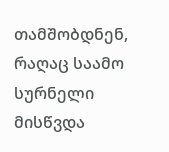თამშობდნენ, რაღაც საამო სურნელი მისწვდა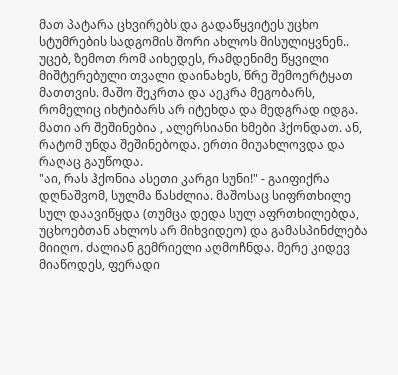მათ პატარა ცხვირებს და გადაწყვიტეს უცხო სტუმრების სადგომის შორი ახლოს მისულიყვნენ.. უცებ, ზემოთ რომ აიხედეს, რამდენიმე წყვილი მიშტერებული თვალი დაინახეს, წრე შემოერტყათ მათთვის. მაშო შეკრთა და აეკრა მეგობარს, რომელიც იხტიბარს არ იტეხდა და მედგრად იდგა.
მათი არ შეშინებია , ალერსიანი ხმები ჰქონდათ. ან, რატომ უნდა შეშინებოდა. ერთი მიუახლოვდა და რაღაც გაუწოდა.
"აი, რას ჰქონია ასეთი კარგი სუნი!" - გაიფიქრა დღნაშვომ, სულმა წასძლია. მაშოსაც სიფრთხილე სულ დაავიწყდა (თუმცა დედა სულ აფრთხილებდა, უცხოებთან ახლოს არ მიხვიდეო) და გამასპინძლება მიიღო. ძალიან გემრიელი აღმოჩნდა. მერე კიდევ მიაწოდეს, ფერადი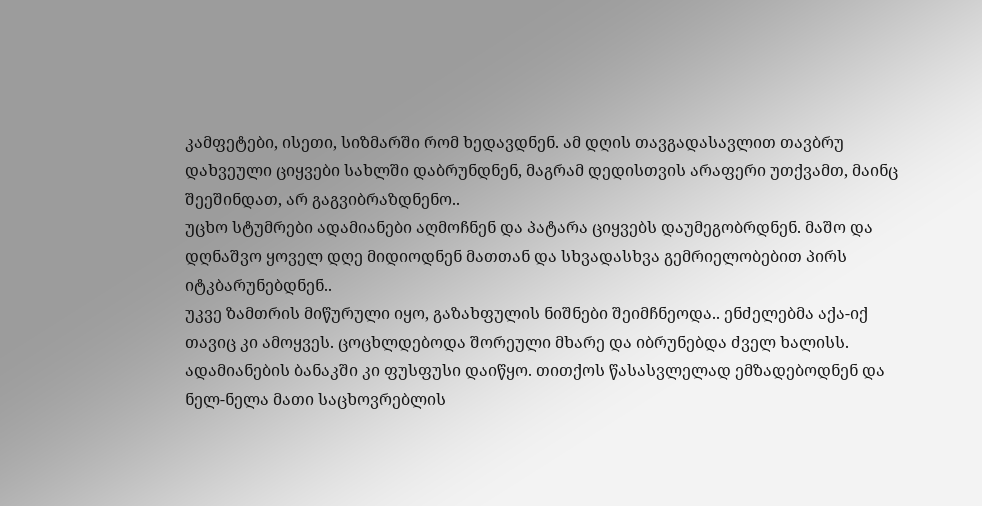კამფეტები, ისეთი, სიზმარში რომ ხედავდნენ. ამ დღის თავგადასავლით თავბრუ დახვეული ციყვები სახლში დაბრუნდნენ, მაგრამ დედისთვის არაფერი უთქვამთ, მაინც შეეშინდათ, არ გაგვიბრაზდნენო..
უცხო სტუმრები ადამიანები აღმოჩნენ და პატარა ციყვებს დაუმეგობრდნენ. მაშო და დღნაშვო ყოველ დღე მიდიოდნენ მათთან და სხვადასხვა გემრიელობებით პირს იტკბარუნებდნენ..
უკვე ზამთრის მიწურული იყო, გაზახფულის ნიშნები შეიმჩნეოდა.. ენძელებმა აქა-იქ თავიც კი ამოყვეს. ცოცხლდებოდა შორეული მხარე და იბრუნებდა ძველ ხალისს. ადამიანების ბანაკში კი ფუსფუსი დაიწყო. თითქოს წასასვლელად ემზადებოდნენ და ნელ-ნელა მათი საცხოვრებლის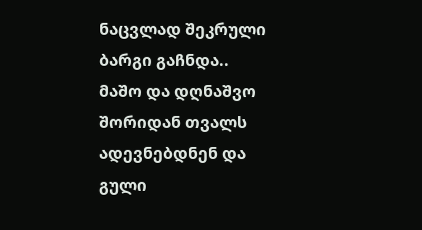ნაცვლად შეკრული ბარგი გაჩნდა.. მაშო და დღნაშვო შორიდან თვალს ადევნებდნენ და გული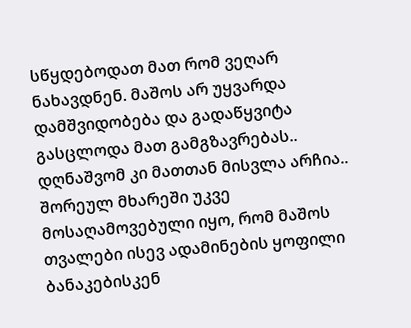სწყდებოდათ მათ რომ ვეღარ ნახავდნენ. მაშოს არ უყვარდა დამშვიდობება და გადაწყვიტა გასცლოდა მათ გამგზავრებას.. დღნაშვომ კი მათთან მისვლა არჩია..
შორეულ მხარეში უკვე მოსაღამოვებული იყო, რომ მაშოს თვალები ისევ ადამინების ყოფილი ბანაკებისკენ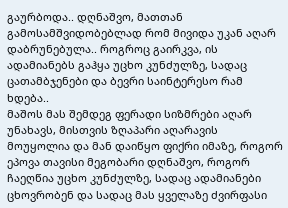გაურბოდა.. დღნაშვო, მათთან გამოსამშვიდობებლად რომ მივიდა უკან აღარ დაბრუნებულა.. როგროც გაირკვა, ის ადამიანებს გაჰყა უცხო კუნძულზე, სადაც ცათამბჯენები და ბევრი საინტერესო რამ ხდება..
მაშოს მას შემდეგ ფერადი სიზმრები აღარ უნახავს, მისთვის ზღაპარი აღარავის მოუყოლია და მან დაიწყო ფიქრი იმაზე, როგორ ეპოვა თავისი მეგობარი დღნაშვო, როგორ ჩაეღწია უცხო კუნძულზე, სადაც ადამიანები ცხოვრობენ და სადაც მას ყველაზე ძვირფასი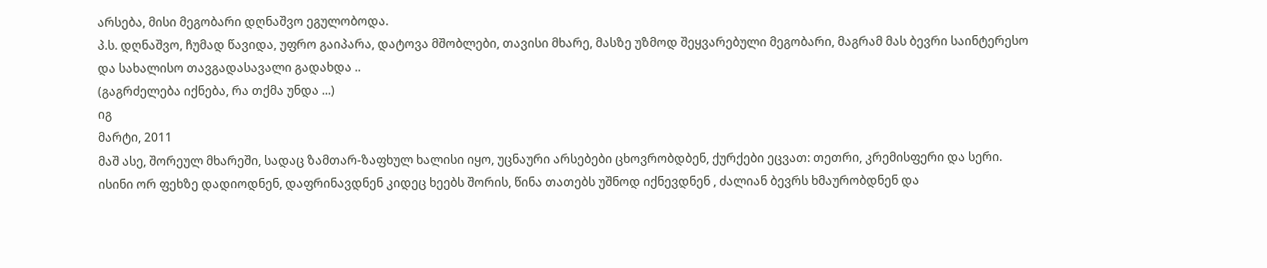არსება, მისი მეგობარი დღნაშვო ეგულობოდა.
პ.ს. დღნაშვო, ჩუმად წავიდა, უფრო გაიპარა, დატოვა მშობლები, თავისი მხარე, მასზე უზმოდ შეყვარებული მეგობარი, მაგრამ მას ბევრი საინტერესო და სახალისო თავგადასავალი გადახდა ..
(გაგრძელება იქნება, რა თქმა უნდა ...)
იგ
მარტი, 2011
მაშ ასე, შორეულ მხარეში, სადაც ზამთარ-ზაფხულ ხალისი იყო, უცნაური არსებები ცხოვრობდბენ, ქურქები ეცვათ: თეთრი, კრემისფერი და სერი. ისინი ორ ფეხზე დადიოდნენ, დაფრინავდნენ კიდეც ხეებს შორის, წინა თათებს უშნოდ იქნევდნენ , ძალიან ბევრს ხმაურობდნენ და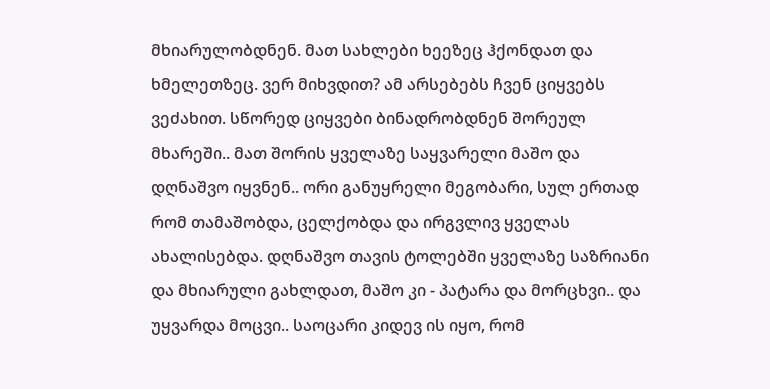მხიარულობდნენ. მათ სახლები ხეეზეც ჰქონდათ და ხმელეთზეც. ვერ მიხვდით? ამ არსებებს ჩვენ ციყვებს ვეძახით. სწორედ ციყვები ბინადრობდნენ შორეულ მხარეში.. მათ შორის ყველაზე საყვარელი მაშო და დღნაშვო იყვნენ.. ორი განუყრელი მეგობარი, სულ ერთად რომ თამაშობდა, ცელქობდა და ირგვლივ ყველას ახალისებდა. დღნაშვო თავის ტოლებში ყველაზე საზრიანი და მხიარული გახლდათ, მაშო კი - პატარა და მორცხვი.. და უყვარდა მოცვი.. საოცარი კიდევ ის იყო, რომ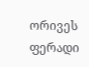ორივეს ფერადი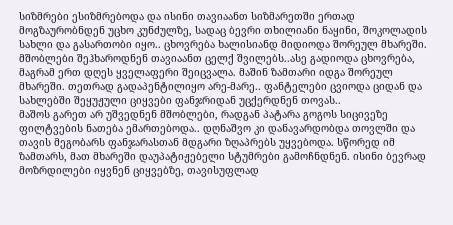სიზმრები ესიზმრებოდა და ისინი თავიაანთ სიზმარეთში ერთად მოგზაურობნდენ უცხო კუნძულზე, სადაც ბევრი თხილიანი ნაყინი, შოკოლადის სახლი და გასართობი იყო.. ცხოვრება ხალისიანდ მიდიოდა შორეულ მხარეში. მშობლები შეჰხაროდნენ თავიაანთ ცელქ შვილებს..ასე გადიოდა ცხოვრება, მაგრამ ერთ დღეს ყველაფერი შეიცვალა. მაშინ ზამთარი იდგა შორეულ მხარეში. თეთრად გადაპენტილიყო არე-მარე.. ფანტელები ცვიოდა ციდან და სახლებში შეყუჟული ციყვები ფანჯრიდან უცქერდნენ თოვას..
მაშოს გარეთ არ უშვედნენ მშობლები, რადგან პატარა გოგოს სიცივეზე ფილტვების ნათება ემართებოდა.. დღნაშვო კი დანავარდობდა თოვლში და თავის მეგობარს ფანჯარასთან მდგარი ზღაპრებს უყვებოდა. სწორედ იმ ზამთარს, მათ მხარეში დაუპატიჟებელი სტუმრები გამოჩნდნენ. ისინი ბევრად მოზრდილები იყვნენ ციყვებზე, თავისუფლად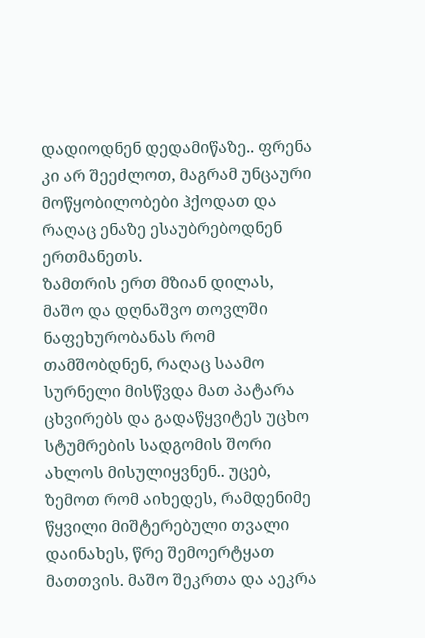დადიოდნენ დედამიწაზე.. ფრენა კი არ შეეძლოთ, მაგრამ უნცაური მოწყობილობები ჰქოდათ და რაღაც ენაზე ესაუბრებოდნენ ერთმანეთს.
ზამთრის ერთ მზიან დილას, მაშო და დღნაშვო თოვლში ნაფეხურობანას რომ თამშობდნენ, რაღაც საამო სურნელი მისწვდა მათ პატარა ცხვირებს და გადაწყვიტეს უცხო სტუმრების სადგომის შორი ახლოს მისულიყვნენ.. უცებ, ზემოთ რომ აიხედეს, რამდენიმე წყვილი მიშტერებული თვალი დაინახეს, წრე შემოერტყათ მათთვის. მაშო შეკრთა და აეკრა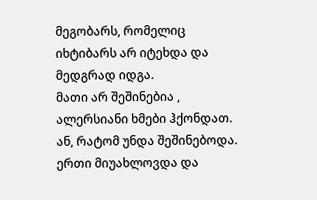მეგობარს, რომელიც იხტიბარს არ იტეხდა და მედგრად იდგა.
მათი არ შეშინებია , ალერსიანი ხმები ჰქონდათ. ან, რატომ უნდა შეშინებოდა. ერთი მიუახლოვდა და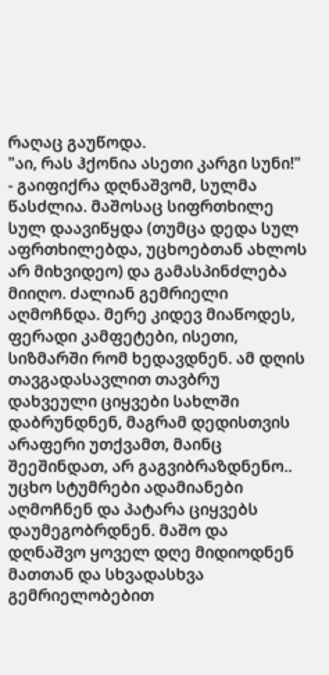რაღაც გაუწოდა.
"აი, რას ჰქონია ასეთი კარგი სუნი!" - გაიფიქრა დღნაშვომ, სულმა წასძლია. მაშოსაც სიფრთხილე სულ დაავიწყდა (თუმცა დედა სულ აფრთხილებდა, უცხოებთან ახლოს არ მიხვიდეო) და გამასპინძლება მიიღო. ძალიან გემრიელი აღმოჩნდა. მერე კიდევ მიაწოდეს, ფერადი კამფეტები, ისეთი, სიზმარში რომ ხედავდნენ. ამ დღის თავგადასავლით თავბრუ დახვეული ციყვები სახლში დაბრუნდნენ, მაგრამ დედისთვის არაფერი უთქვამთ, მაინც შეეშინდათ, არ გაგვიბრაზდნენო..
უცხო სტუმრები ადამიანები აღმოჩნენ და პატარა ციყვებს დაუმეგობრდნენ. მაშო და დღნაშვო ყოველ დღე მიდიოდნენ მათთან და სხვადასხვა გემრიელობებით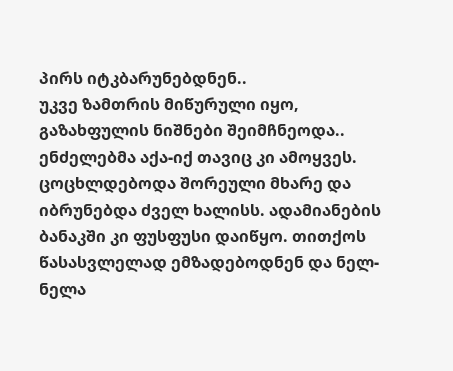პირს იტკბარუნებდნენ..
უკვე ზამთრის მიწურული იყო, გაზახფულის ნიშნები შეიმჩნეოდა.. ენძელებმა აქა-იქ თავიც კი ამოყვეს. ცოცხლდებოდა შორეული მხარე და იბრუნებდა ძველ ხალისს. ადამიანების ბანაკში კი ფუსფუსი დაიწყო. თითქოს წასასვლელად ემზადებოდნენ და ნელ-ნელა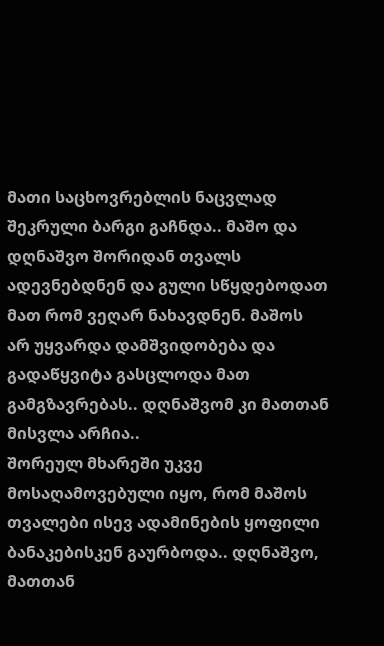მათი საცხოვრებლის ნაცვლად შეკრული ბარგი გაჩნდა.. მაშო და დღნაშვო შორიდან თვალს ადევნებდნენ და გული სწყდებოდათ მათ რომ ვეღარ ნახავდნენ. მაშოს არ უყვარდა დამშვიდობება და გადაწყვიტა გასცლოდა მათ გამგზავრებას.. დღნაშვომ კი მათთან მისვლა არჩია..
შორეულ მხარეში უკვე მოსაღამოვებული იყო, რომ მაშოს თვალები ისევ ადამინების ყოფილი ბანაკებისკენ გაურბოდა.. დღნაშვო, მათთან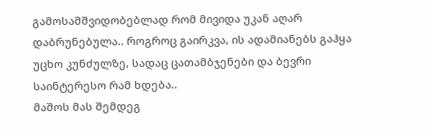გამოსამშვიდობებლად რომ მივიდა უკან აღარ დაბრუნებულა.. როგროც გაირკვა, ის ადამიანებს გაჰყა უცხო კუნძულზე, სადაც ცათამბჯენები და ბევრი საინტერესო რამ ხდება..
მაშოს მას შემდეგ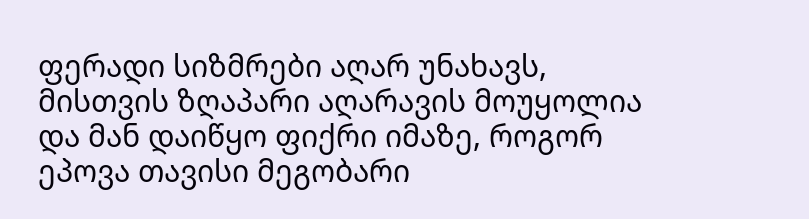ფერადი სიზმრები აღარ უნახავს, მისთვის ზღაპარი აღარავის მოუყოლია და მან დაიწყო ფიქრი იმაზე, როგორ ეპოვა თავისი მეგობარი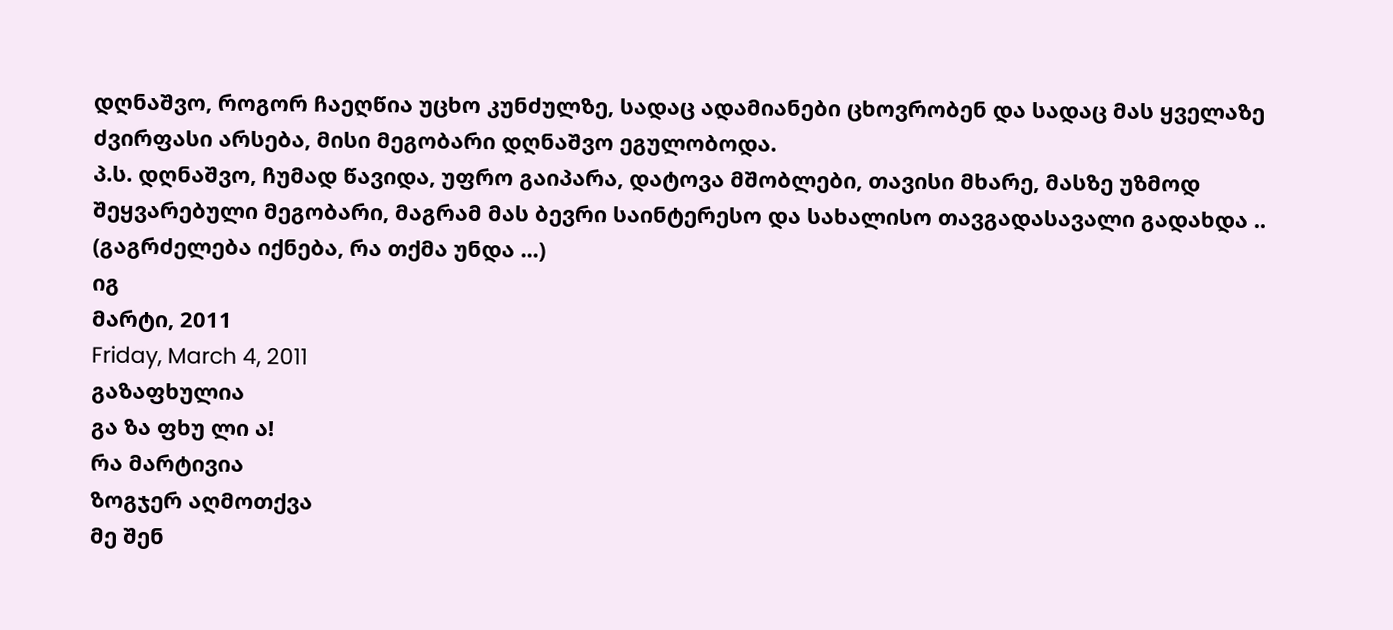დღნაშვო, როგორ ჩაეღწია უცხო კუნძულზე, სადაც ადამიანები ცხოვრობენ და სადაც მას ყველაზე ძვირფასი არსება, მისი მეგობარი დღნაშვო ეგულობოდა.
პ.ს. დღნაშვო, ჩუმად წავიდა, უფრო გაიპარა, დატოვა მშობლები, თავისი მხარე, მასზე უზმოდ შეყვარებული მეგობარი, მაგრამ მას ბევრი საინტერესო და სახალისო თავგადასავალი გადახდა ..
(გაგრძელება იქნება, რა თქმა უნდა ...)
იგ
მარტი, 2011
Friday, March 4, 2011
გაზაფხულია
გა ზა ფხუ ლი ა!
რა მარტივია
ზოგჯერ აღმოთქვა
მე შენ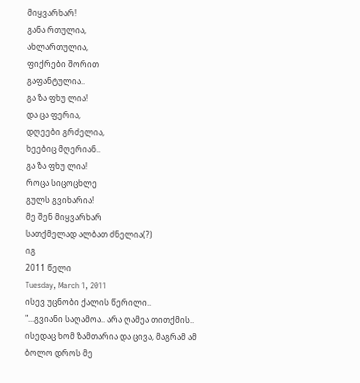მიყვარხარ!
განა რთულია,
ახლართულია,
ფიქრები შორით
გაფანტულია..
გა ზა ფხუ ლია!
და ცა ფერია,
დღეები გრძელია,
ხეებიც მღერიან..
გა ზა ფხუ ლია!
როცა სიცოცხლე
გულს გვიხარია!
მე შენ მიყვარხარ
სათქმელად ალბათ ძნელია(?)
იგ
2011 წელი
Tuesday, March 1, 2011
ისევ უცნობი ქალის წერილი..
"...გვიანი საღამოა.. არა ღამეა თითქმის.. ისედაც ხომ ზამთარია და ცივა, მაგრამ ამ ბოლო დროს მე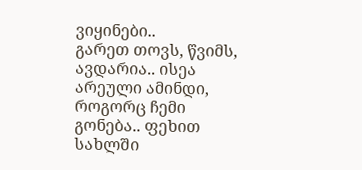ვიყინები..
გარეთ თოვს, წვიმს, ავდარია.. ისეა არეული ამინდი, როგორც ჩემი გონება.. ფეხით სახლში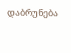დაბრუნება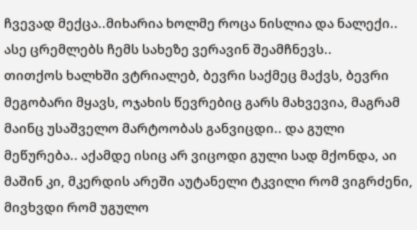ჩვევად მექცა..მიხარია ხოლმე როცა ნისლია და ნალექი.. ასე ცრემლებს ჩემს სახეზე ვერავინ შეამჩნევს..
თითქოს ხალხში ვტრიალებ, ბევრი საქმეც მაქვს, ბევრი მეგობარი მყავს, ოჯახის წევრებიც გარს მახვევია, მაგრამ მაინც უსაშველო მარტოობას განვიცდი.. და გული მეწურება.. აქამდე ისიც არ ვიცოდი გული სად მქონდა, აი მაშინ კი, მკერდის არეში აუტანელი ტკვილი რომ ვიგრძენი, მივხვდი რომ უგულო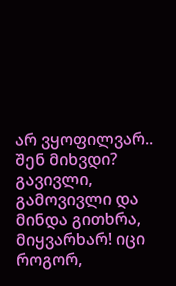არ ვყოფილვარ.. შენ მიხვდი?
გავივლი, გამოვივლი და მინდა გითხრა, მიყვარხარ! იცი როგორ,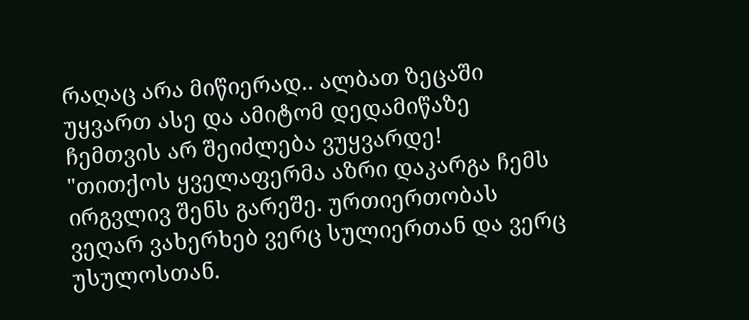რაღაც არა მიწიერად.. ალბათ ზეცაში უყვართ ასე და ამიტომ დედამიწაზე ჩემთვის არ შეიძლება ვუყვარდე!
"თითქოს ყველაფერმა აზრი დაკარგა ჩემს ირგვლივ შენს გარეშე. ურთიერთობას ვეღარ ვახერხებ ვერც სულიერთან და ვერც უსულოსთან.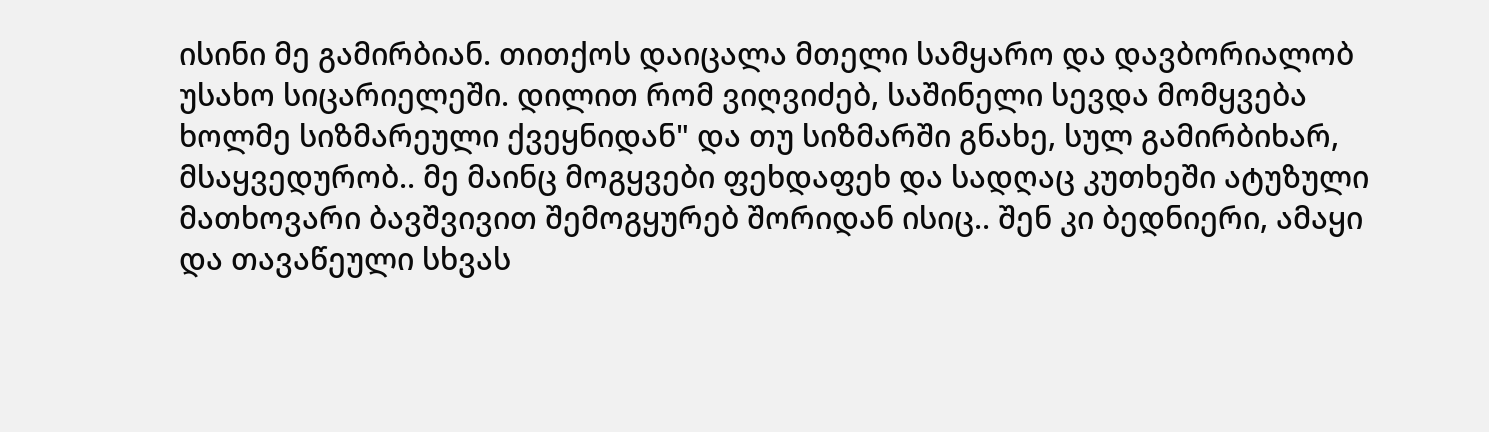ისინი მე გამირბიან. თითქოს დაიცალა მთელი სამყარო და დავბორიალობ უსახო სიცარიელეში. დილით რომ ვიღვიძებ, საშინელი სევდა მომყვება ხოლმე სიზმარეული ქვეყნიდან" და თუ სიზმარში გნახე, სულ გამირბიხარ, მსაყვედურობ.. მე მაინც მოგყვები ფეხდაფეხ და სადღაც კუთხეში ატუზული მათხოვარი ბავშვივით შემოგყურებ შორიდან ისიც.. შენ კი ბედნიერი, ამაყი და თავაწეული სხვას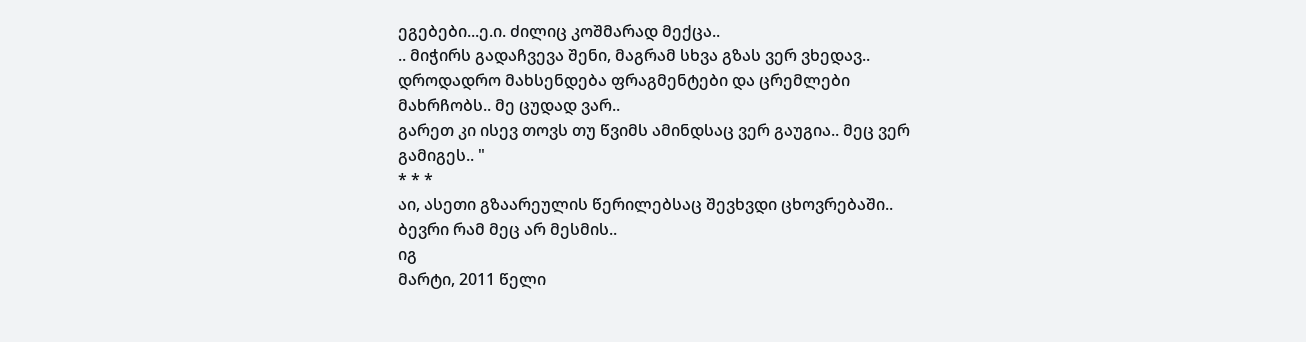ეგებები...ე.ი. ძილიც კოშმარად მექცა..
.. მიჭირს გადაჩვევა შენი, მაგრამ სხვა გზას ვერ ვხედავ.. დროდადრო მახსენდება ფრაგმენტები და ცრემლები მახრჩობს.. მე ცუდად ვარ..
გარეთ კი ისევ თოვს თუ წვიმს ამინდსაც ვერ გაუგია.. მეც ვერ გამიგეს.. "
* * *
აი, ასეთი გზაარეულის წერილებსაც შევხვდი ცხოვრებაში.. ბევრი რამ მეც არ მესმის..
იგ
მარტი, 2011 წელი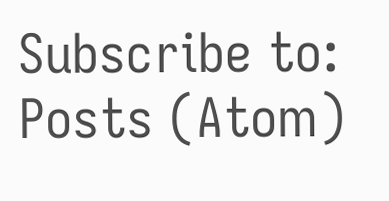Subscribe to:
Posts (Atom)